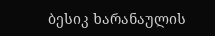ბესიკ ხარანაულის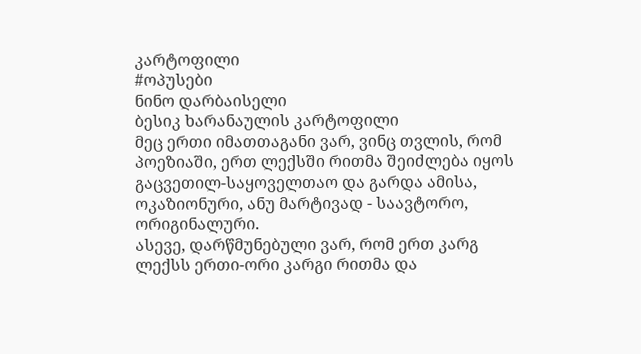კარტოფილი
#ოპუსები
ნინო დარბაისელი
ბესიკ ხარანაულის კარტოფილი
მეც ერთი იმათთაგანი ვარ, ვინც თვლის, რომ პოეზიაში, ერთ ლექსში რითმა შეიძლება იყოს გაცვეთილ-საყოველთაო და გარდა ამისა, ოკაზიონური, ანუ მარტივად - საავტორო, ორიგინალური.
ასევე, დარწმუნებული ვარ, რომ ერთ კარგ ლექსს ერთი-ორი კარგი რითმა და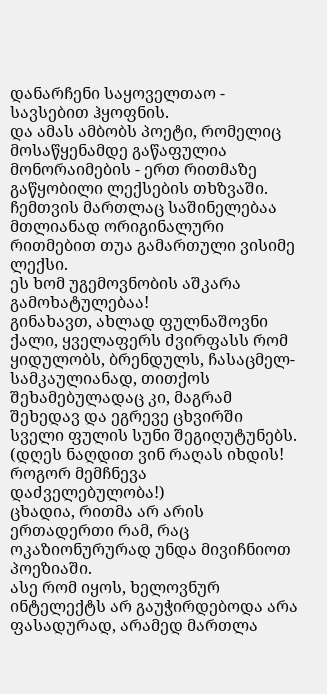დანარჩენი საყოველთაო - სავსებით ჰყოფნის.
და ამას ამბობს პოეტი, რომელიც მოსაწყენამდე გაწაფულია მონორაიმების - ერთ რითმაზე გაწყობილი ლექსების თხზვაში.
ჩემთვის მართლაც საშინელებაა მთლიანად ორიგინალური რითმებით თუა გამართული ვისიმე ლექსი.
ეს ხომ უგემოვნობის აშკარა გამოხატულებაა!
გინახავთ, ახლად ფულნაშოვნი ქალი, ყველაფერს ძვირფასს რომ ყიდულობს, ბრენდულს, ჩასაცმელ-სამკაულიანად, თითქოს შეხამებულადაც კი, მაგრამ შეხედავ და ეგრევე ცხვირში სველი ფულის სუნი შეგიღუტუნებს.
(დღეს ნაღდით ვინ რაღას იხდის! როგორ მემჩნევა დაძველებულობა!)
ცხადია, რითმა არ არის ერთადერთი რამ, რაც ოკაზიონურურად უნდა მივიჩნიოთ პოეზიაში.
ასე რომ იყოს, ხელოვნურ ინტელექტს არ გაუჭირდებოდა არა ფასადურად, არამედ მართლა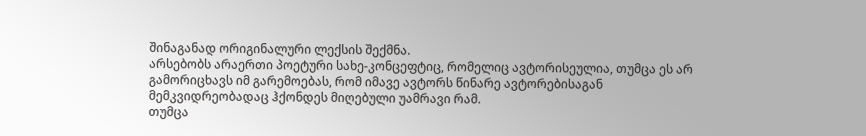შინაგანად ორიგინალური ლექსის შექმნა.
არსებობს არაერთი პოეტური სახე-კონცეფტიც, რომელიც ავტორისეულია, თუმცა ეს არ გამორიცხავს იმ გარემოებას, რომ იმავე ავტორს წინარე ავტორებისაგან მემკვიდრეობადაც ჰქონდეს მიღებული უამრავი რამ.
თუმცა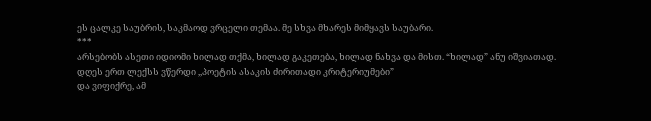ეს ცალკე საუბრის, საკმაოდ ვრცელი თემაა. მე სხვა მხარეს მიმყავს საუბარი.
***
არსებობს ასეთი იდიომი ხილად თქმა, ხილად გაკეთება, ხილად ნახვა და მისთ. “ხილად” ანუ იშვიათად.
დღეს ერთ ლექსს ვწერდი ,,პოეტის ასაკის ძირითადი კრიტერიუმები”
და ვიფიქრე, ამ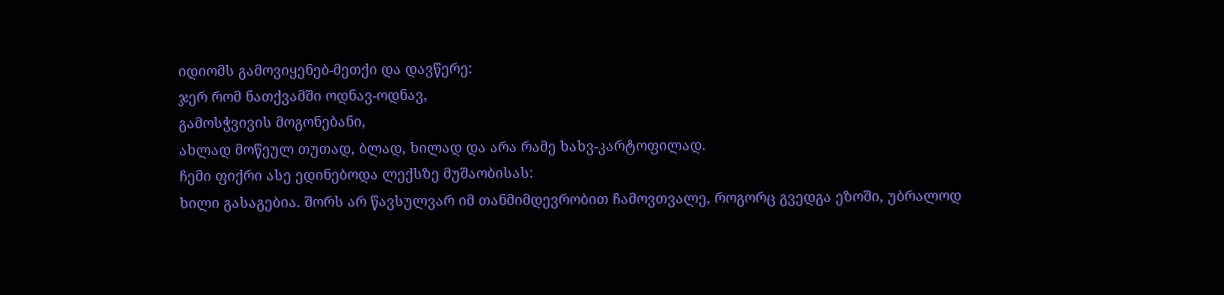იდიომს გამოვიყენებ-მეთქი და დავწერე:
ჯერ რომ ნათქვამში ოდნავ-ოდნავ,
გამოსჭვივის მოგონებანი,
ახლად მოწეულ თუთად, ბლად, ხილად და არა რამე ხახვ-კარტოფილად.
ჩემი ფიქრი ასე ედინებოდა ლექსზე მუშაობისას:
ხილი გასაგებია. შორს არ წავსულვარ იმ თანმიმდევრობით ჩამოვთვალე, როგორც გვედგა ეზოში, უბრალოდ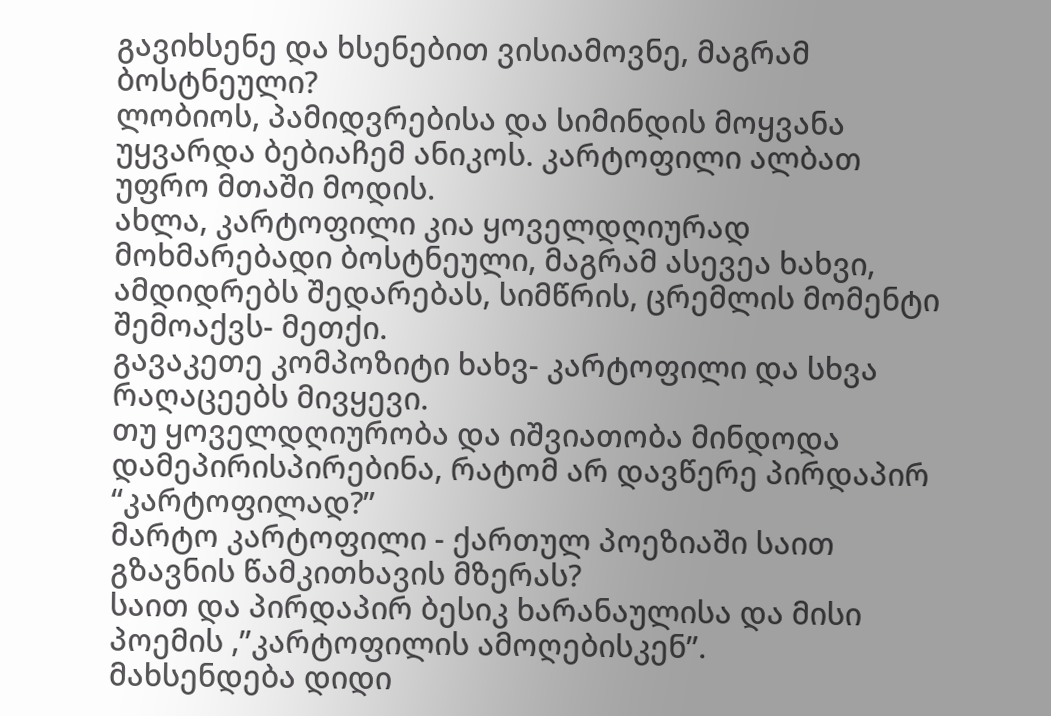გავიხსენე და ხსენებით ვისიამოვნე, მაგრამ ბოსტნეული?
ლობიოს, პამიდვრებისა და სიმინდის მოყვანა უყვარდა ბებიაჩემ ანიკოს. კარტოფილი ალბათ უფრო მთაში მოდის.
ახლა, კარტოფილი კია ყოველდღიურად მოხმარებადი ბოსტნეული, მაგრამ ასევეა ხახვი, ამდიდრებს შედარებას, სიმწრის, ცრემლის მომენტი შემოაქვს- მეთქი.
გავაკეთე კომპოზიტი ხახვ- კარტოფილი და სხვა რაღაცეებს მივყევი.
თუ ყოველდღიურობა და იშვიათობა მინდოდა დამეპირისპირებინა, რატომ არ დავწერე პირდაპირ “კარტოფილად?”
მარტო კარტოფილი - ქართულ პოეზიაში საით გზავნის წამკითხავის მზერას?
საით და პირდაპირ ბესიკ ხარანაულისა და მისი პოემის ,”კარტოფილის ამოღებისკენ”.
მახსენდება დიდი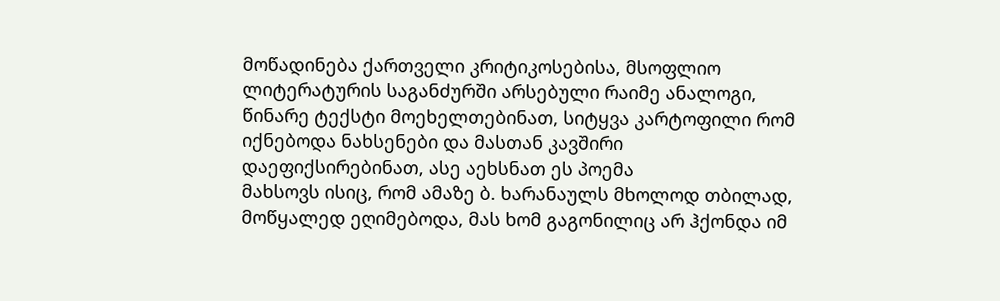მოწადინება ქართველი კრიტიკოსებისა, მსოფლიო ლიტერატურის საგანძურში არსებული რაიმე ანალოგი, წინარე ტექსტი მოეხელთებინათ, სიტყვა კარტოფილი რომ იქნებოდა ნახსენები და მასთან კავშირი დაეფიქსირებინათ, ასე აეხსნათ ეს პოემა
მახსოვს ისიც, რომ ამაზე ბ. ხარანაულს მხოლოდ თბილად, მოწყალედ ეღიმებოდა, მას ხომ გაგონილიც არ ჰქონდა იმ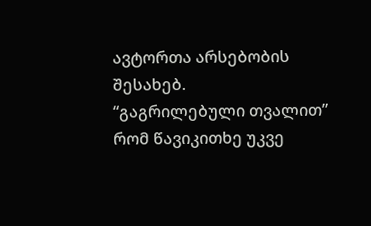ავტორთა არსებობის შესახებ.
“გაგრილებული თვალით” რომ წავიკითხე უკვე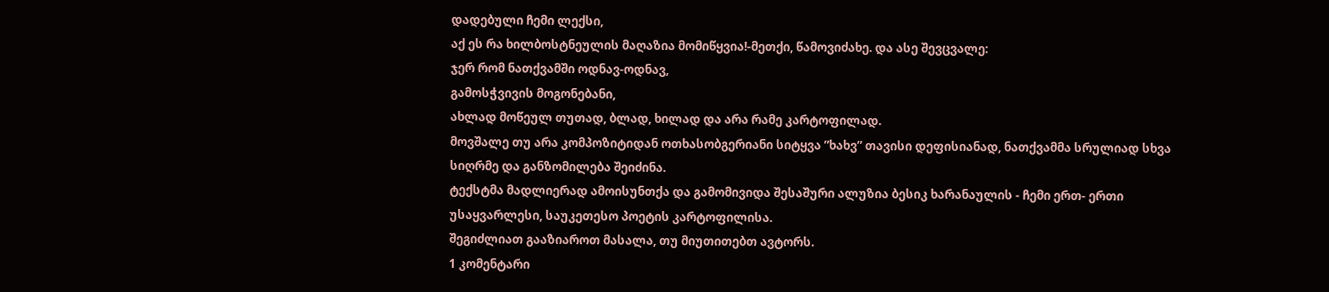დადებული ჩემი ლექსი,
აქ ეს რა ხილბოსტნეულის მაღაზია მომიწყვია!-მეთქი, წამოვიძახე. და ასე შევცვალე:
ჯერ რომ ნათქვამში ოდნავ-ოდნავ,
გამოსჭვივის მოგონებანი,
ახლად მოწეულ თუთად, ბლად, ხილად და არა რამე კარტოფილად.
მოვშალე თუ არა კომპოზიტიდან ოთხასობგერიანი სიტყვა ”ხახვ” თავისი დეფისიანად, ნათქვამმა სრულიად სხვა სიღრმე და განზომილება შეიძინა.
ტექსტმა მადლიერად ამოისუნთქა და გამომივიდა შესაშური ალუზია ბესიკ ხარანაულის - ჩემი ერთ- ერთი უსაყვარლესი, საუკეთესო პოეტის კარტოფილისა.
შეგიძლიათ გააზიაროთ მასალა, თუ მიუთითებთ ავტორს.
1 კომენტარი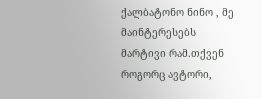ქალბატონო ნინო , მე მაინტერესებს მარტივი რამ.თქვენ როგორც ავტორი,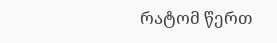რატომ წერთ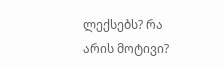ლექსებს? რა არის მოტივი?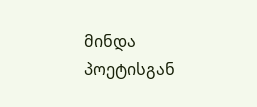მინდა პოეტისგან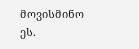მოვისმინო ეს.